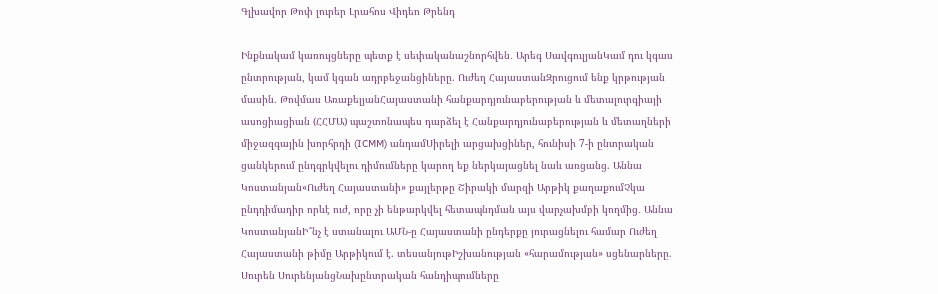Գլխավոր Թոփ լուրեր Լրահոս Վիդեո Թրենդ

Ինքնակամ կառույցները պետք է սեփականաշնորհվեն․ Արեգ ՍավգուլյանԿամ դու կգաս ընտրության, կամ կգան ադրբեջանցիները. Ուժեղ ՀայաստանԶրուցում ենք կրթության մասին. Թովմաս ԱռաքելյանՀայաստանի հանքարդյունաբերության և մետալուրգիայի ասոցիացիան (ՀՀՄԱ) պաշտոնապես դարձել է Հանքարդյունաբերության և մետաղների միջազգային խորհրդի (ICMM) անդամՍիրելի արցախցիներ, հունիսի 7-ի ընտրական ցանկերում ընդգրկվելու դիմումները կարող եք ներկայացնել նաև առցանց. Աննա Կոստանյան«Ուժեղ Հայաստանի» քայլերթը Շիրակի մարզի Արթիկ քաղաքումՉկա ընդդիմադիր որևէ ուժ, որը չի ենթարկվել հետապնդման այս վարչախմբի կողմից․ Աննա ԿոստանյանԻ՞նչ է ստանալու ԱՄՆ-ը Հայաստանի ընդերքը յուրացնելու համար Ուժեղ Հայաստանի թիմը Արթիկում է. տեսանյութԻշխանության «հարամության» սցենարները. Սուրեն ՍուրենյանցՆախընտրական հանդիպումները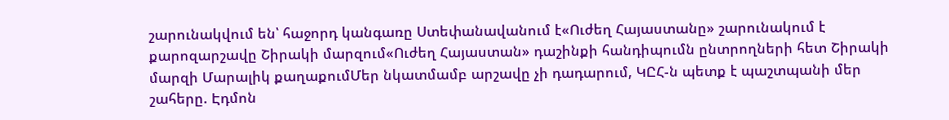շարունակվում են՝ հաջորդ կանգառը Ստեփանավանում է«Ուժեղ Հայաստանը» շարունակում է քարոզարշավը Շիրակի մարզում«Ուժեղ Հայաստան» դաշինքի հանդիպումն ընտրողների հետ Շիրակի մարզի Մարալիկ քաղաքումՄեր նկատմամբ արշավը չի դադարում, ԿԸՀ-ն պետք է պաշտպանի մեր շահերը. Էդմոն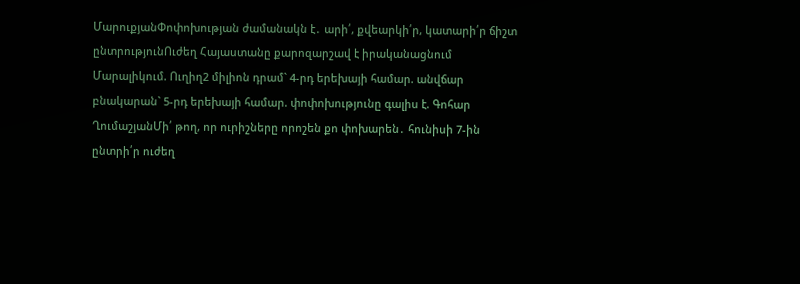ՄարուքյանՓոփոխության ժամանակն է․ արի՛, քվեարկի՛ր, կատարի՛ր ճիշտ ընտրությունՈւժեղ Հայաստանը քարոզարշավ է իրականացնում Մարալիկում. Ուղիղ2 միլիոն դրամ` 4-րդ երեխայի համար. անվճար բնակարան` 5-րդ երեխայի համար. փոփոխությունը գալիս է. Գոհար ՂումաշյանՄի՛ թող, որ ուրիշները որոշեն քո փոխարեն․ հունիսի 7-ին ընտրի՛ր ուժեղ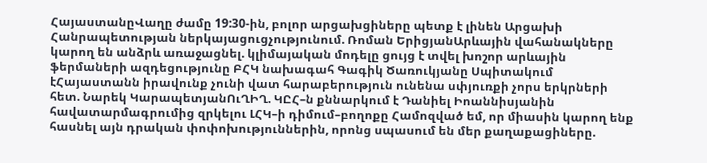ՀայաստանըՎաղը ժամը 19:30-ին, բոլոր արցախցիները պետք է լինեն Արցախի Հանրապետության ներկայացուցչությունում. Ռոման ԵրիցյանԱրևային վահանակները կարող են անձրև առաջացնել. կլիմայական մոդելը ցույց է տվել խոշոր արևային ֆերմաների ազդեցությունը ԲՀԿ նախագահ Գագիկ Ծառուկյանը Սպիտակում էՀայաստանն իրավունք չունի վատ հարաբերություն ունենա սփյուռքի չորս երկրների հետ. Նարեկ ԿարապետյանՈւՂԻՂ. ԿԸՀ–ն քննարկում է Դանիել Իոաննիսյանին հավատարմագրումից զրկելու ԼՀԿ–ի դիմում–բողոքը Համոզված եմ, որ միասին կարող ենք հասնել այն դրական փոփոխություններին, որոնց սպասում են մեր քաղաքացիները.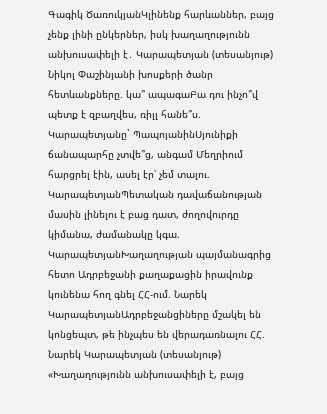Գագիկ ԾառուկյանԿլինենք հարևաններ, բայց չենք լինի ընկերներ, իսկ խաղաղությունն անխուսափելի է․ Կարապետյան (տեսանյութ) Նիկոլ Փաշինյանի խոսքերի ծանր հետևանքները. կա՞ ապագաԲա դու ինչո՞վ պետք է զբաղվես, ռիլլ հանե՞ս. Կարապետյանը` ՊապոյանինՍյունիքի ճանապարհը չտվե՞ց, անգամ Մեղրիում հարցրել էին, ասել էր՝ չեմ տալու. ԿարապետյանՊետական դավաճանության մասին լինելու է բաց դատ, ժողովուրդը կիմանա, ժամանակը կգա. ԿարապետյանԽաղաղության պայմանագրից հետո Ադրբեջանի քաղաքացին իրավունք կունենա հող գնել ՀՀ-ում. Նարեկ ԿարապետյանԱդրբեջանցիները մշակել են կոնցեպտ, թե ինչպես են վերադառնալու ՀՀ. Նարեկ Կարապետյան (տեսանյութ) «Խաղաղությունն անխուսափելի է, բայց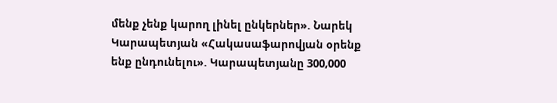մենք չենք կարող լինել ընկերներ». Նարեկ Կարապետյան «Հակասաֆարովյան օրենք ենք ընդունելու». Կարապետյանը 300,000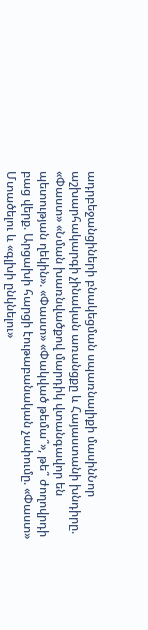ադրբեջանցիների բնակեցման սպառնալիքի մասինՆոր աշխարհակարգի չինական առանցքը և Հայաստանի խնդիրը. «Փաստ» «Նման խառնվածքով մարդիկ վտանգավոր են պետության ղեկին». «Փաստ» «Փակված թեմա՞», թե՞ ժողովրդի բաց վերք. Արցախի հարցի էութաբանական չափումը. «Փաստ» Մտածելու և «գլխի ընկնելու»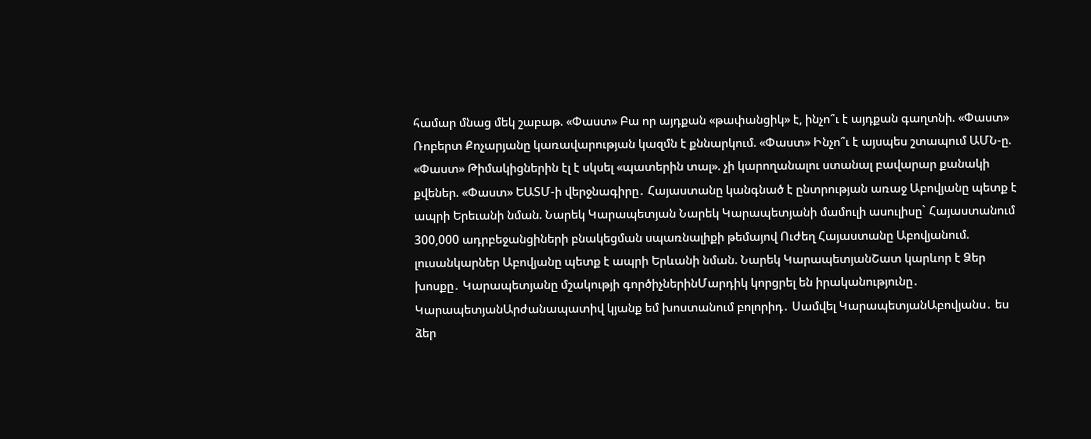համար մնաց մեկ շաբաթ. «Փաստ» Բա որ այդքան «թափանցիկ» է, ինչո՞ւ է այդքան գաղտնի. «Փաստ» Ռոբերտ Քոչարյանը կառավարության կազմն է քննարկում. «Փաստ» Ինչո՞ւ է այսպես շտապում ԱՄՆ-ը. «Փաստ» Թիմակիցներին էլ է սկսել «պատերին տալ». չի կարողանալու ստանալ բավարար քանակի քվեներ. «Փաստ» ԵԱՏՄ-ի վերջնագիրը․ Հայաստանը կանգնած է ընտրության առաջ Աբովյանը պետք է ապրի Երեւանի նման. Նարեկ Կարապետյան Նարեկ Կարապետյանի մամուլի ասուլիսը` Հայաստանում 300,000 ադրբեջանցիների բնակեցման սպառնալիքի թեմայով Ուժեղ Հայաստանը Աբովյանում. լուսանկարներ Աբովյանը պետք է ապրի Երևանի նման. Նարեկ ԿարապետյանՇատ կարևոր է Ձեր խոսքը․ Կարապետյանը մշակությի գործիչներինՄարդիկ կորցրել են իրականությունը․ ԿարապետյանԱրժանապատիվ կյանք եմ խոստանում բոլորիդ․ Սամվել ԿարապետյանԱբովյանս․ ես ձեր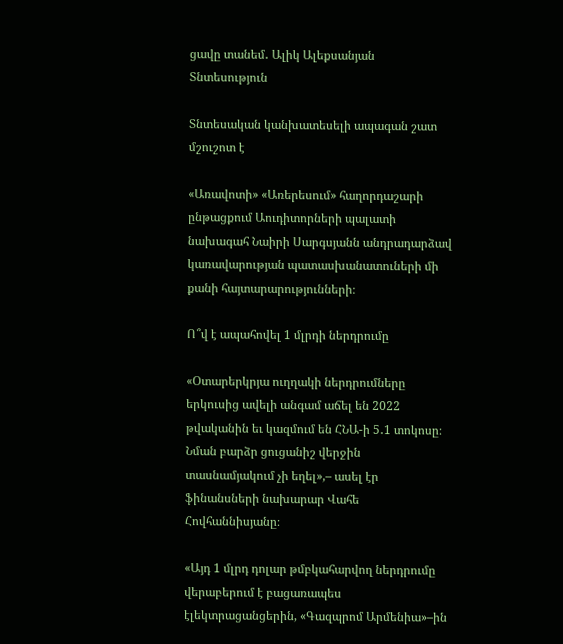ցավը տանեմ․ Ալիկ Ալեքսանյան
Տնտեսություն

Տնտեսական կանխատեսելի ապագան շատ մշուշոտ է

«Առավոտի» «Առերեսում» հաղորդաշարի ընթացքում Աուդիտորների պալատի նախագահ Նաիրի Սարգսյանն անդրադարձավ կառավարության պատասխանատուների մի քանի հայտարարությունների։

Ո՞վ է ապահովել 1 մլրդի ներդրումը

«Օտարերկրյա ուղղակի ներդրումները երկուսից ավելի անգամ աճել են 2022 թվականին եւ կազմում են ՀՆԱ-ի 5․1 տոկոսը։ Նման բարձր ցուցանիշ վերջին տասնամյակում չի եղել»,– ասել էր ֆինանսների նախարար Վահե Հովհաննիսյանը։

«Այդ 1 մլրդ դոլար թմբկահարվող ներդրումը վերաբերում է բացառապես էլեկտրացանցերին, «Գազպրոմ Արմենիա»–ին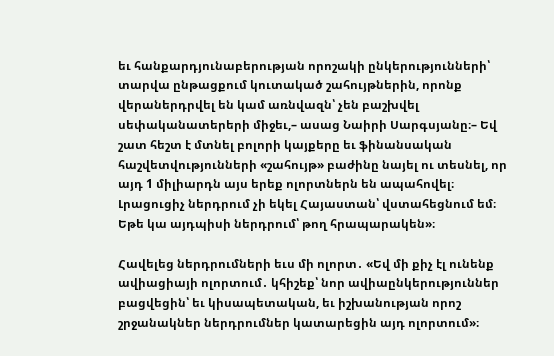եւ հանքարդյունաբերության որոշակի ընկերությունների՝ տարվա ընթացքում կուտակած շահույթներին, որոնք վերաներդրվել են կամ առնվազն՝ չեն բաշխվել սեփականատերերի միջեւ,– ասաց Նաիրի Սարգսյանը։– Եվ շատ հեշտ է մտնել բոլորի կայքերը եւ ֆինանսական հաշվետվությունների «շահույթ» բաժինը նայել ու տեսնել, որ այդ 1 միլիարդն այս երեք ոլորտներն են ապահովել։ Լրացուցիչ ներդրում չի եկել Հայաստան՝ վստահեցնում եմ։ Եթե կա այդպիսի ներդրում՝ թող հրապարակեն»։

Հավելեց ներդրումների եւս մի ոլորտ․ «Եվ մի քիչ էլ ունենք ավիացիայի ոլորտում․ կհիշեք՝ նոր ավիաընկերություններ բացվեցին՝ եւ կիսապետական, եւ իշխանության որոշ շրջանակներ ներդրումներ կատարեցին այդ ոլորտում»։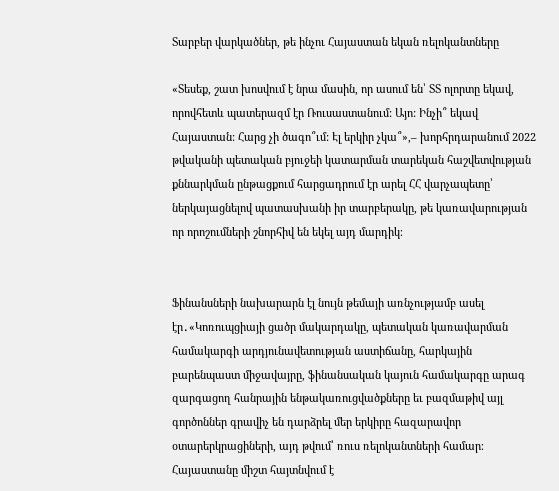Տարբեր վարկածներ, թե ինչու Հայաստան եկան ռելոկանտները

«Տեսեք, շատ խոսվում է նրա մասին, որ ասում են՝ ՏՏ ոլորտը եկավ, որովհետև պատերազմ էր Ռուսաստանում: Այո: Ինչի՞ եկավ Հայաստան: Հարց չի ծագո՞ւմ: Էլ երկիր չկա՞»,– խորհրդարանում 2022 թվականի պետական բյուջեի կատարման տարեկան հաշվետվության քննարկման ընթացքում հարցադրում էր արել ՀՀ վարչապետը՝ ներկայացնելով պատասխանի իր տարբերակը, թե կառավարության որ որոշումների շնորհիվ են եկել այդ մարդիկ։


Ֆինանսների նախարարն էլ նույն թեմայի առնչությամբ ասել էր․«Կոռուպցիայի ցածր մակարդակը, պետական կառավարման համակարգի արդյունավետության աստիճանը, հարկային բարենպաստ միջավայրը, ֆինանսական կայուն համակարգը արագ զարգացող հանրային ենթակառուցվածքները եւ բազմաթիվ այլ գործոններ գրավիչ են դարձրել մեր երկիրը հազարավոր օտարերկրացիների, այդ թվում՝ ռուս ռելոկանտների համար։ Հայաստանը միշտ հայտնվում է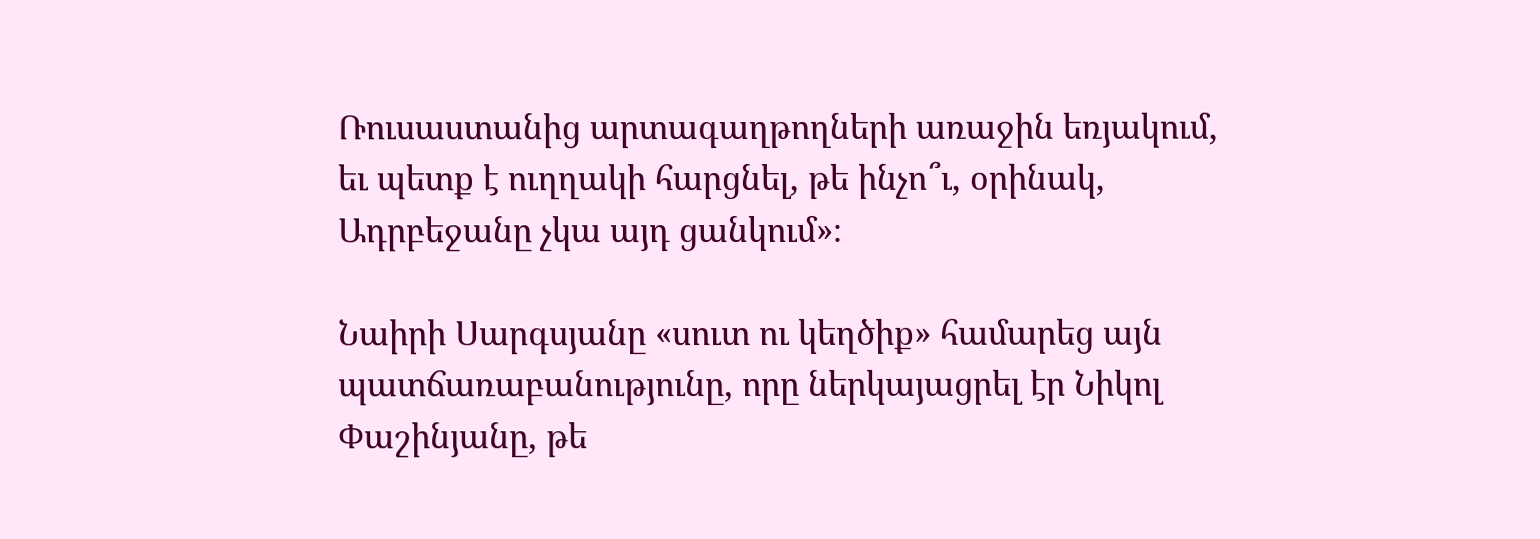Ռուսաստանից արտագաղթողների առաջին եռյակում, եւ պետք է ուղղակի հարցնել, թե ինչո՞ւ, օրինակ, Ադրբեջանը չկա այդ ցանկում»։

Նաիրի Սարգսյանը «սուտ ու կեղծիք» համարեց այն պատճառաբանությունը, որը ներկայացրել էր Նիկոլ Փաշինյանը, թե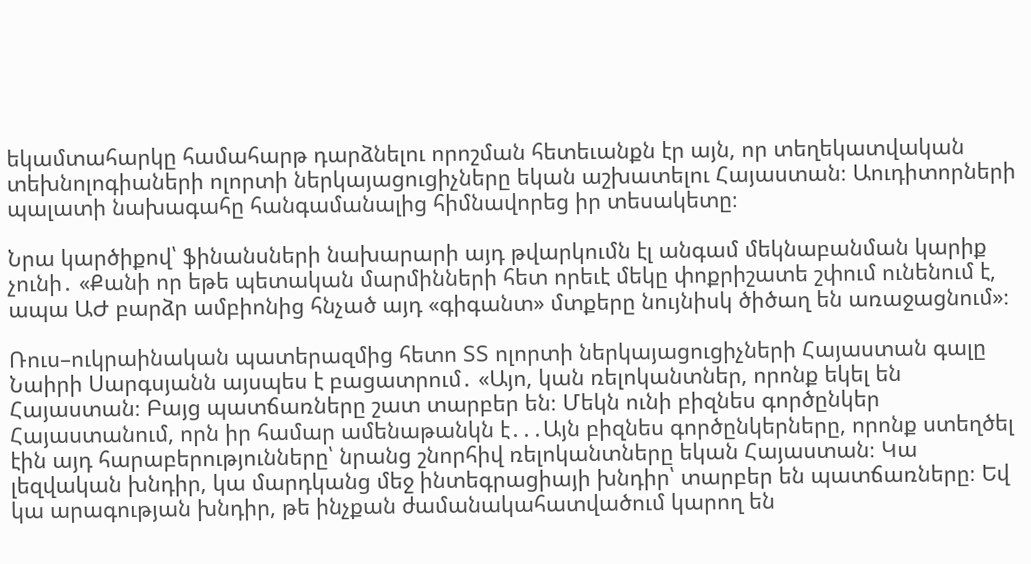եկամտահարկը համահարթ դարձնելու որոշման հետեւանքն էր այն, որ տեղեկատվական տեխնոլոգիաների ոլորտի ներկայացուցիչները եկան աշխատելու Հայաստան։ Աուդիտորների պալատի նախագահը հանգամանալից հիմնավորեց իր տեսակետը։

Նրա կարծիքով՝ ֆինանսների նախարարի այդ թվարկումն էլ անգամ մեկնաբանման կարիք չունի․ «Քանի որ եթե պետական մարմինների հետ որեւէ մեկը փոքրիշատե շփում ունենում է, ապա ԱԺ բարձր ամբիոնից հնչած այդ «գիգանտ» մտքերը նույնիսկ ծիծաղ են առաջացնում»։

Ռուս–ուկրաինական պատերազմից հետո ՏՏ ոլորտի ներկայացուցիչների Հայաստան գալը Նաիրի Սարգսյանն այսպես է բացատրում․ «Այո, կան ռելոկանտներ, որոնք եկել են Հայաստան։ Բայց պատճառները շատ տարբեր են։ Մեկն ունի բիզնես գործընկեր Հայաստանում, որն իր համար ամենաթանկն է․․․Այն բիզնես գործընկերները, որոնք ստեղծել էին այդ հարաբերությունները՝ նրանց շնորհիվ ռելոկանտները եկան Հայաստան։ Կա լեզվական խնդիր, կա մարդկանց մեջ ինտեգրացիայի խնդիր՝ տարբեր են պատճառները։ Եվ կա արագության խնդիր, թե ինչքան ժամանակահատվածում կարող են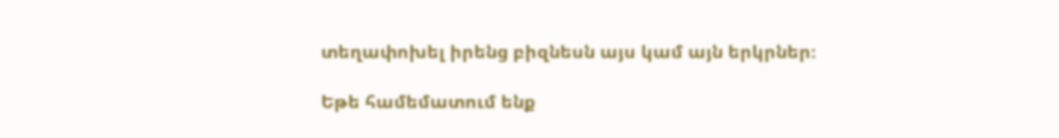տեղափոխել իրենց բիզնեսն այս կամ այն երկրներ։

Եթե համեմատում ենք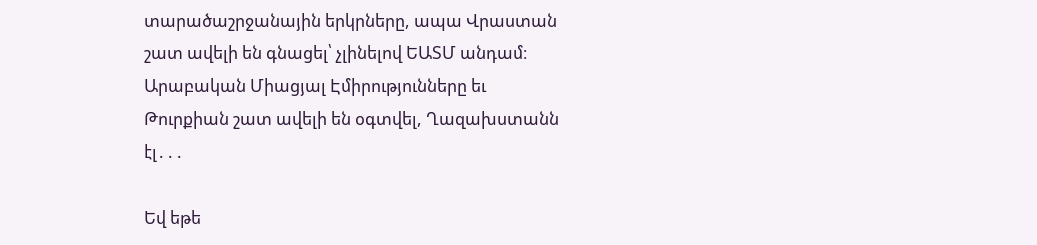տարածաշրջանային երկրները, ապա Վրաստան շատ ավելի են գնացել՝ չլինելով ԵԱՏՄ անդամ։ Արաբական Միացյալ Էմիրությունները եւ Թուրքիան շատ ավելի են օգտվել, Ղազախստանն էլ․․․

Եվ եթե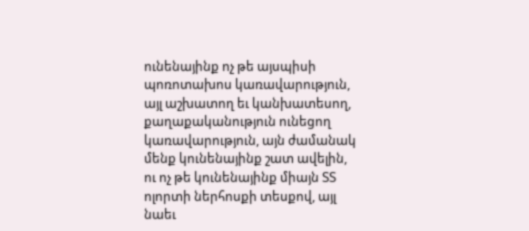ունենայինք ոչ թե այսպիսի պոռոտախոս կառավարություն, այլ աշխատող եւ կանխատեսող, քաղաքականություն ունեցող կառավարություն, այն ժամանակ մենք կունենայինք շատ ավելին, ու ոչ թե կունենայինք միայն ՏՏ ոլորտի ներհոսքի տեսքով, այլ նաեւ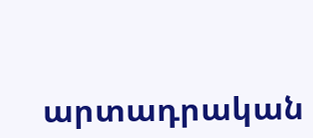արտադրական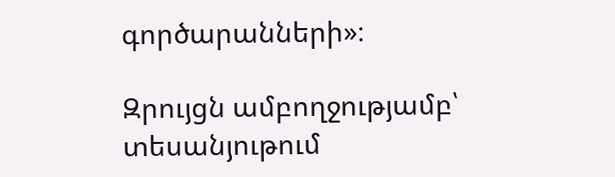գործարանների»։

Զրույցն ամբողջությամբ՝ տեսանյութում